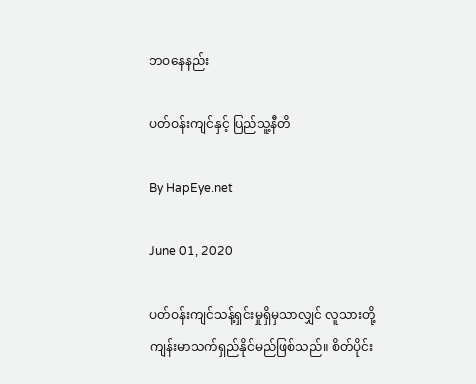ဘဝနေနည်း

ပတ်ဝန်းကျင်နှင့် ပြည်သူ့နီတိ

By HapEye.net

June 01, 2020

ပတ်ဝန်းကျင်သန့်ရှင်းမှုရှိမှသာလျှင် လူသားတို့ ကျန်းမာသက်ရှည်နိုင်မည်ဖြစ်သည်။ စိတ်ပိုင်း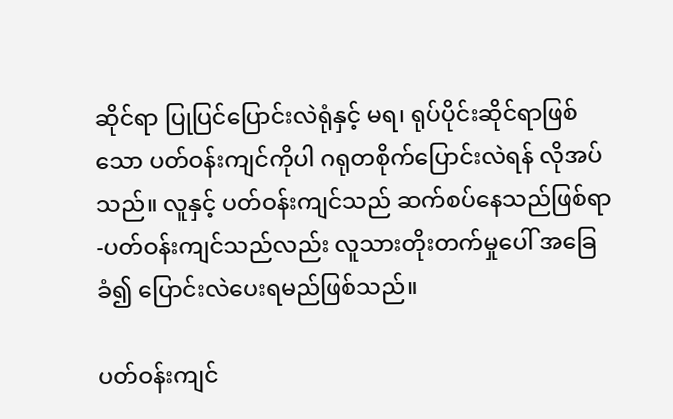ဆိုင်ရာ ပြုပြင်ပြောင်းလဲရုံနှင့် မရ၊ ရုပ်ပိုင်းဆိုင်ရာဖြစ်သော ပတ်ဝန်းကျင်ကိုပါ ဂရုတစိုက်ပြောင်းလဲရန် လိုအပ်သည်။ လူနှင့် ပတ်ဝန်းကျင်သည် ဆက်စပ်နေသည်ဖြစ်ရာ-ပတ်ဝန်းကျင်သည်လည်း လူသားတိုးတက်မှုပေါ် အခြေခံ၍ ပြောင်းလဲပေးရမည်ဖြစ်သည်။

ပတ်ဝန်းကျင်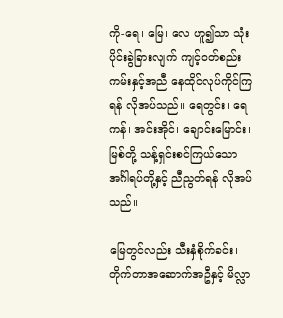ကို-ရေ၊ မြေ၊ လေ ဟူ၍သာ သုံးပိုင်းခွဲခြားလျက် ကျင့်ဝတ်စည်းကမ်းနှင့်အညီ နေထိုင်လုပ်ကိုင်ကြရန် လိုအပ်သည်။ ရေတွင်း၊ ရေကန်၊ အင်းအိုင်၊ ချောင်းမြောင်း၊ မြစ်တို့ သန့်ရှင်းစင်ကြယ်သော အင်္ဂါရပ်တို့နှင့် ညီညွတ်ရန် လိုအပ်သည်။

မြေတွင်လည်း သီးနှံစိုက်ခင်း၊ တိုက်တာအဆောက်အဦနှင့် မိလ္လာ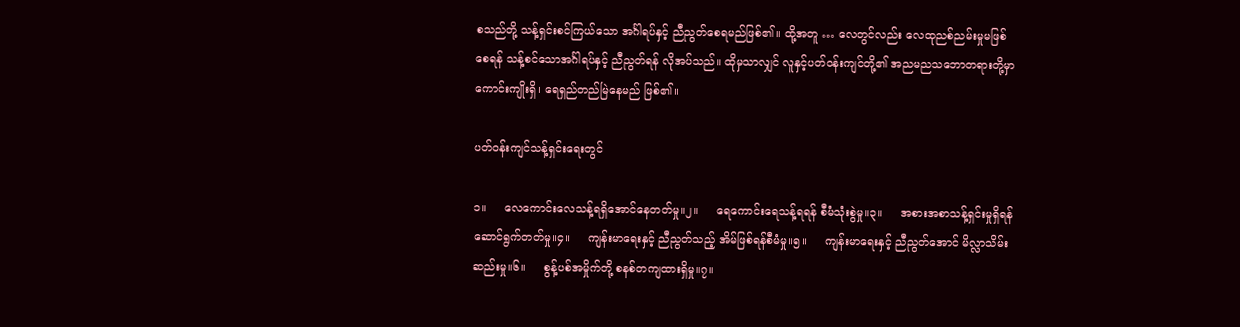စသည်တို့ သန့်ရှင်းစင်ကြယ်သော အင်္ဂါရပ်နှင့် ညီညွတ်စေရမည်ဖြစ်၏။ ထို့အတူ … လေတွင်လည်း လေထုညစ်ညမ်းမှုမဖြစ်စေရန် သန့်စင်သောအင်္ဂါရပ်နှင့် ညီညွတ်ရန် လိုအပ်သည်။ ထိုမှသာလျှင် လူနှင့်ပတ်ဝန်းကျင်တို့၏ အညမညသဘောတရားတို့မှာ ကောင်းကျိုးရှိ၊ ရေရှည်တည်မြဲနေမည် ဖြစ်၏။

ပတ်ဝန်းကျင်သန့်ရှင်းရေးတွင်

၁။     လေကောင်းလေသန့်ရရှိအောင်နေတတ်မှု။၂။     ရေကောင်းရေသန့်ရရန် စီမံသုံးစွဲမှု။၃။     အစားအစာသန့်ရှင်းမှုရှိရန် ဆောင်ရွက်တတ်မှု။၄။     ကျန်းမာရေးနှင့် ညီညွတ်သည့် အိမ်ဖြစ်ရန်စီမံမှု။၅။     ကျန်းမာရေးနှင့် ညီညွတ်အောင် မိလ္လာသိမ်းဆည်းမှု။၆။     စွန့်ပစ်အမှိုက်တို့ စနစ်တကျထားရှိမှု။၇။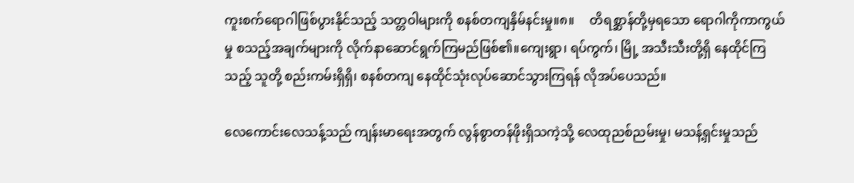ကူးစက်ရောဂါဖြစ်ပွားနိုင်သည့် သတ္တဝါများကို စနစ်တကျနှိမ်နင်းမှု။၈။     တိရစ္ဆာန်တို့မှရသော ရောဂါကိုကာကွယ်မှု စသည့်အချက်များကို လိုက်နာဆောင်ရွက်ကြမည်ဖြစ်၏။ကျေးရွာ၊ ရပ်ကွက်၊ မြို့ အသီးသီးတို့ရှိ နေထိုင်ကြသည့် သူတို့ စည်းကမ်းရှိရှိ၊ စနစ်တကျ နေထိုင်သုံးလုပ်ဆောင်သွားကြရန် လိုအပ်ပေသည်။

လေကောင်းလေသန့်သည် ကျန်းမာရေးအတွက် လွန်စွာတန်ဖိုးရှိသကဲ့သို့ လေထုညစ်ညမ်းမှု၊ မသန့်ရှင်းမှုသည်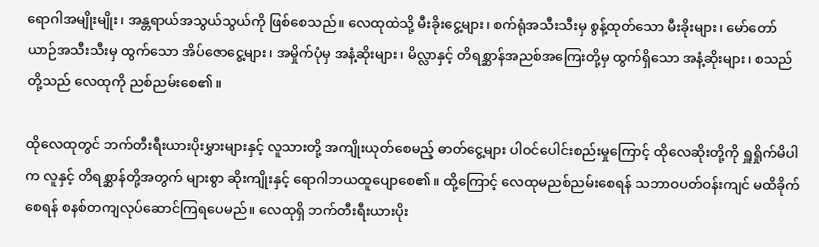ရောဂါအမျိုးမျိုး၊ အန္တရာယ်အသွယ်သွယ်ကို ဖြစ်စေသည်။ လေထုထဲသို့ မီးခိုးငွေ့များ၊ စက်ရုံအသီးသီးမှ စွန့်ထုတ်သော မီးခိုးများ၊ မော်တော်ယာဉ်အသီးသီးမှ ထွက်သော အိပ်ဇောငွေ့များ၊ အမှိုက်ပုံမှ အနံ့ဆိုးများ၊ မိလ္လာနှင့် တိရစ္ဆာန်အညစ်အကြေးတို့မှ ထွက်ရှိသော အနံ့ဆိုးများ၊ စသည်တို့သည် လေထုကို ညစ်ညမ်းစေ၏။

ထိုလေထုတွင် ဘက်တီးရီးယားပိုးမွှားများနှင့် လူသားတို့ အကျိုးယုတ်စေမည့် ဓာတ်ငွေ့များ ပါဝင်ပေါင်းစည်းမှုကြောင့် ထိုလေဆိုးတို့ကို ရှူရှိုက်မိပါက လူနှင့် တိရစ္ဆာန်တို့အတွက် များစွာ ဆိုးကျိုးနှင့် ရောဂါဘယထူပျောစေ၏။ ထို့ကြောင့် လေထုမညစ်ညမ်းစေရန် သဘာဝပတ်ဝန်းကျင် မထိခိုက်စေရန် စနစ်တကျလုပ်ဆောင်ကြရပေမည်။ လေထုရှိ ဘက်တီးရီးယားပိုး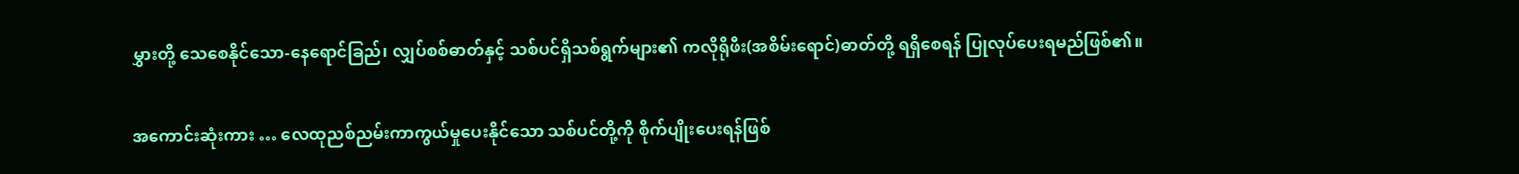မွှားတို့ သေစေနိုင်သော-နေရောင်ခြည်၊ လျှပ်စစ်ဓာတ်နှင့် သစ်ပင်ရှိသစ်ရွက်များ၏ ကလိုရိုဖီး(အစိမ်းရောင်)ဓာတ်တို့ ရရှိစေရန် ပြုလုပ်ပေးရမည်ဖြစ်၏။

အကောင်းဆုံးကား … လေထုညစ်ညမ်းကာကွယ်မှုပေးနိုင်သော သစ်ပင်တို့ကို စိုက်ပျိုးပေးရန်ဖြစ်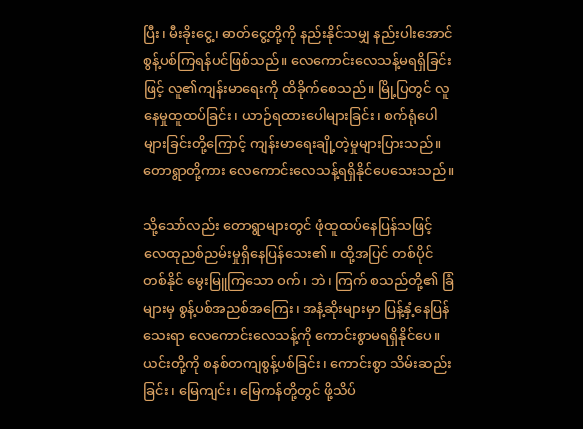ပြီး၊ မီးခိုးငွေ့၊ ဓာတ်ငွေ့တို့ကို နည်းနိုင်သမျှ နည်းပါးအောင် စွန့်ပစ်ကြရန်ပင်ဖြစ်သည်။ လေကောင်းလေသန့်မရရှိခြင်းဖြင့် လူ၏ကျန်းမာရေးကို ထိခိုက်စေသည်။ မြို့ပြတွင် လူနေမှုထူထပ်ခြင်း၊ ယာဉ်ရထားပေါများခြင်း၊ စက်ရုံပေါများခြင်းတို့ကြောင့် ကျန်းမာရေးချို့တဲ့မှုများပြားသည်။ တောရွာတို့ကား လေကောင်းလေသန့်ရရှိနိုင်ပေသေးသည်။

သို့သော်လည်း တောရွာများတွင် ဖုံထူထပ်နေပြန်သဖြင့် လေထုညစ်ညမ်းမှုရှိနေပြန်သေး၏။ ထို့အပြင် တစ်ပိုင်တစ်နိုင် မွေးမြူကြသော ဝက်၊ ဘဲ၊ ကြက် စသည်တို့၏ ခြံများမှ စွန့်ပစ်အညစ်အကြေး၊ အနံ့ဆိုးများမှာ ပြန့်နှံ့နေပြန်သေးရာ လေကောင်းလေသန့်ကို ကောင်းစွာမရရှိနိုင်ပေ။ ယင်းတို့ကို စနစ်တကျစွန့်ပစ်ခြင်း၊ ကောင်းစွာ သိမ်းဆည်းခြင်း၊ မြေကျင်း၊ မြေကန်တို့တွင် ဖို့သိပ်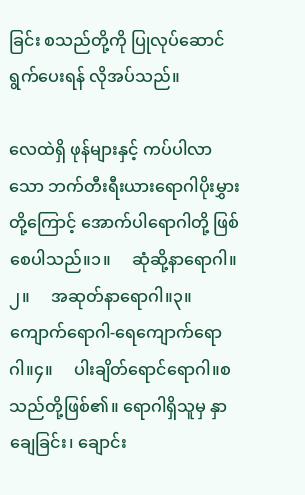ခြင်း စသည်တို့ကို ပြုလုပ်ဆောင်ရွက်ပေးရန် လိုအပ်သည်။

လေထဲရှိ ဖုန်များနှင့် ကပ်ပါလာသော ဘက်တီးရီးယားရောဂါပိုးမွှားတို့ကြောင့် အောက်ပါရောဂါတို့ ဖြစ်စေပါသည်။၁။     ဆုံဆို့နာရောဂါ။၂။     အဆုတ်နာရောဂါ။၃။     ကျောက်ရောဂါ-ရေကျောက်ရောဂါ။၄။     ပါးချိတ်ရောင်ရောဂါ။စသည်တို့ဖြစ်၏။ ရောဂါရှိသူမှ နှာချေခြင်း၊ ချောင်း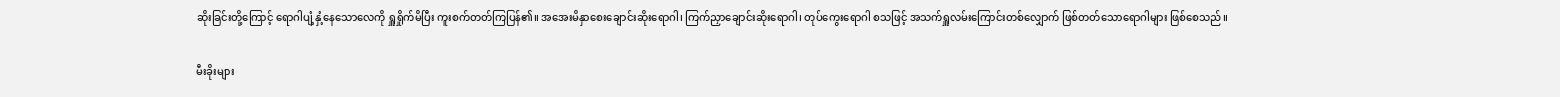ဆိုးခြင်းတို့ကြောင့် ရောဂါပျံ့နှံ့နေသောလေကို ရှူရှိုက်မိပြီး ကူးစက်တတ်ကြပြန်၏။ အအေးမိနှာစေးချောင်းဆိုးရောဂါ၊ ကြက်ညှာချောင်းဆိုးရောဂါ၊ တုပ်ကွေးရောဂါ စသဖြင့် အသက်ရှူလမ်းကြောင်းတစ်လျှောက် ဖြစ်တတ်သောရောဂါများ ဖြစ်စေသည်။

မီးခိုးများ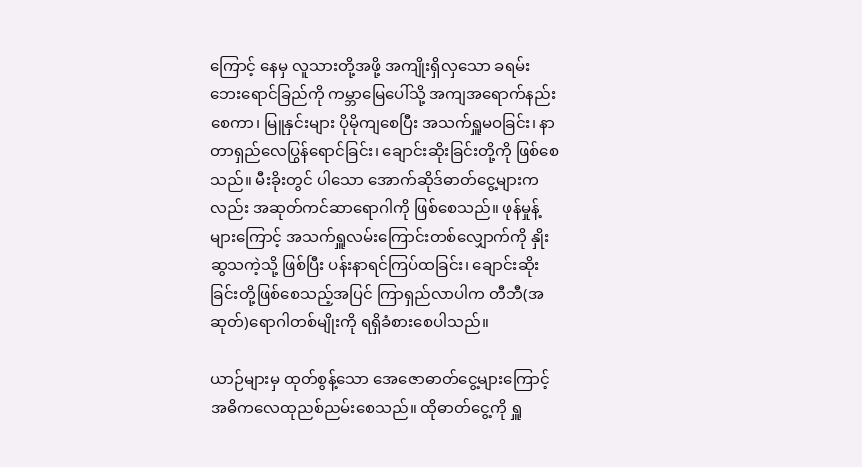ကြောင့် နေမှ လူသားတို့အဖို့ အကျိုးရှိလှသော ခရမ်းဘေးရောင်ခြည်ကို ကမ္ဘာမြေပေါ်သို့ အကျအရောက်နည်းစေကာ၊ မြူနှင်းများ ပိုမိုကျစေပြီး အသက်ရှူမဝခြင်း၊ နာတာရှည်လေပြွန်ရောင်ခြင်း၊ ချောင်းဆိုးခြင်းတို့ကို ဖြစ်စေသည်။ မီးခိုးတွင် ပါသော အောက်ဆိုဒ်ဓာတ်ငွေ့များကလည်း အဆုတ်ကင်ဆာရောဂါကို ဖြစ်စေသည်။ ဖုန်မှုန့်များကြောင့် အသက်ရှူလမ်းကြောင်းတစ်လျှောက်ကို နှိုးဆွသကဲ့သို့ ဖြစ်ပြီး ပန်းနာရင်ကြပ်ထခြင်း၊ ချောင်းဆိုးခြင်းတို့ဖြစ်စေသည့်အပြင် ကြာရှည်လာပါက တီဘီ(အဆုတ်)ရောဂါတစ်မျိုးကို ရရှိခံစားစေပါသည်။

ယာဉ်များမှ ထုတ်စွန့်သော အေဇောဓာတ်ငွေ့များကြောင့် အဓိကလေထုညစ်ညမ်းစေသည်။ ထိုဓာတ်ငွေ့ကို ရှူ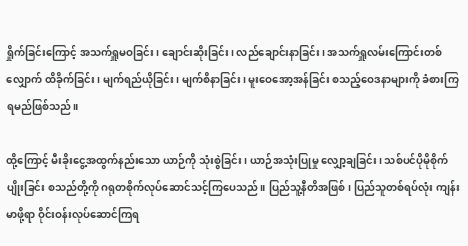ရှိုက်ခြင်းကြောင့် အသက်ရှူမဝခြင်း၊ ချောင်းဆိုးခြင်း၊ လည်ချောင်းနာခြင်း၊ အသက်ရှူလမ်းကြောင်းတစ်လျှောက် ထိခိုက်ခြင်း၊ မျက်ရည်ယိုခြင်း၊ မျက်စိနာခြင်း၊ မူးဝေအော့အန်ခြင်း စသည့်ဝေဒနာများကို ခံစားကြရမည်ဖြစ်သည်။

ထို့ကြောင့် မီးခိုးငွေ့အထွက်နည်းသော ယာဉ်ကို သုံးစွဲခြင်း၊ ယာဉ်အသုံးပြုမှု လျှော့ချခြင်း၊ သစ်ပင်ပိုမိုစိုက်ပျိုးခြင်း စသည်တို့ကို ဂရုတစိုက်လုပ်ဆောင်သင့်ကြပေသည်။ ပြည်သူ့နီတိအဖြစ်၊ ပြည်သူတစ်ရပ်လုံး ကျန်းမာဖို့ရာ ဝိုင်းဝန်းလုပ်ဆောင်ကြရ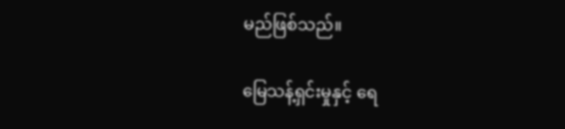မည်ဖြစ်သည်။

မြေသန့်ရှင်းမှုနှင့် ရေ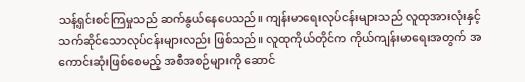သန့်ရှင်းစင်ကြမှုသည် ဆက်နွယ်နေပေသည်။ ကျန်းမာရေးလုပ်ငန်းများသည် လူထုအားလုံးနှင့် သက်ဆိုင်သောလုပ်ငန်းများလည်း ဖြစ်သည်။ လူထုကိုယ်တိုင်က ကိုယ်ကျန်းမာရေးအတွက် အကောင်းဆုံးဖြစ်စေမည့် အစီအစဉ်များကို ဆောင်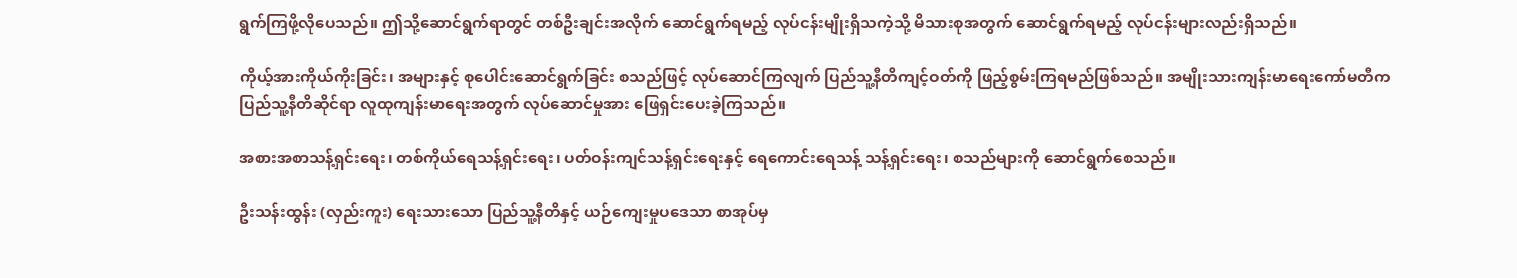ရွက်ကြဖို့လိုပေသည်။ ဤသို့ဆောင်ရွက်ရာတွင် တစ်ဦးချင်းအလိုက် ဆောင်ရွက်ရမည့် လုပ်ငန်းမျိုးရှိသကဲ့သို့ မိသားစုအတွက် ဆောင်ရွက်ရမည့် လုပ်ငန်းများလည်းရှိသည်။

ကိုယ့်အားကိုယ်ကိုးခြင်း၊ အများနှင့် စုပေါင်းဆောင်ရွက်ခြင်း စသည်ဖြင့် လုပ်ဆောင်ကြလျက် ပြည်သူ့နီတိကျင့်ဝတ်ကို ဖြည့်စွမ်းကြရမည်ဖြစ်သည်။ အမျိုးသားကျန်းမာရေးကော်မတီက ပြည်သူ့နီတိဆိုင်ရာ လူထုကျန်းမာရေးအတွက် လုပ်ဆောင်မှုအား ဖြေရှင်းပေးခဲ့ကြသည်။

အစားအစာသန့်ရှင်းရေး၊ တစ်ကိုယ်ရေသန့်ရှင်းရေး၊ ပတ်ဝန်းကျင်သန့်ရှင်းရေးနှင့် ရေကောင်းရေသန့် သန့်ရှင်းရေး၊ စသည်များကို ဆောင်ရွက်စေသည်။

ဦးသန်းထွန်း (လှည်းကူး) ရေးသားသော ပြည်သူ့နီတိနှင့် ယဉ်ကျေးမှုပဒေသာ စာအုပ်မှ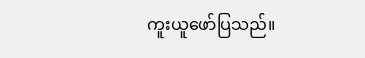ကူးယူဖော်ပြသည်။